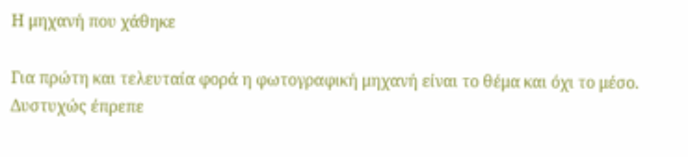Η μηχανή που χάθηκε

Για πρώτη και τελευταία φορά η φωτογραφική μηχανή είναι το θέμα και όχι το μέσο. Δυστυχώς έπρεπε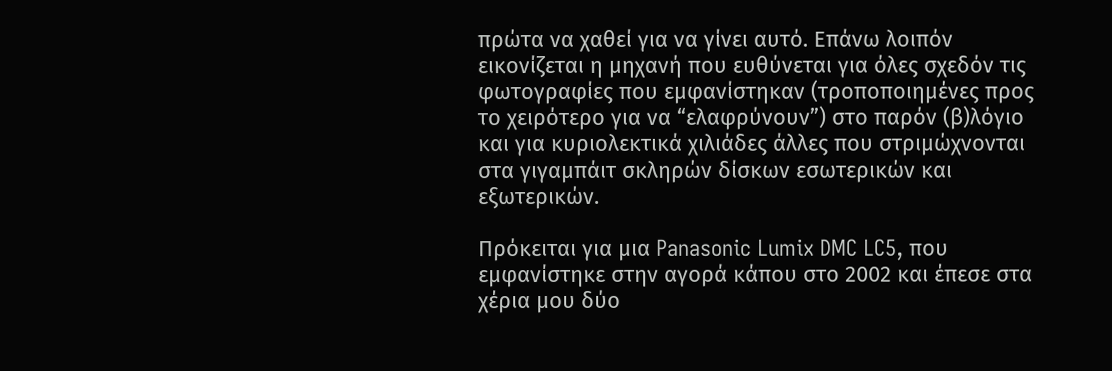πρώτα να χαθεί για να γίνει αυτό. Επάνω λοιπόν εικονίζεται η μηχανή που ευθύνεται για όλες σχεδόν τις φωτογραφίες που εμφανίστηκαν (τροποποιημένες προς το χειρότερο για να “ελαφρύνουν”) στο παρόν (β)λόγιο και για κυριολεκτικά χιλιάδες άλλες που στριμώχνονται στα γιγαμπάιτ σκληρών δίσκων εσωτερικών και εξωτερικών.

Πρόκειται για μια Panasonic Lumix DMC LC5, που εμφανίστηκε στην αγορά κάπου στο 2002 και έπεσε στα χέρια μου δύο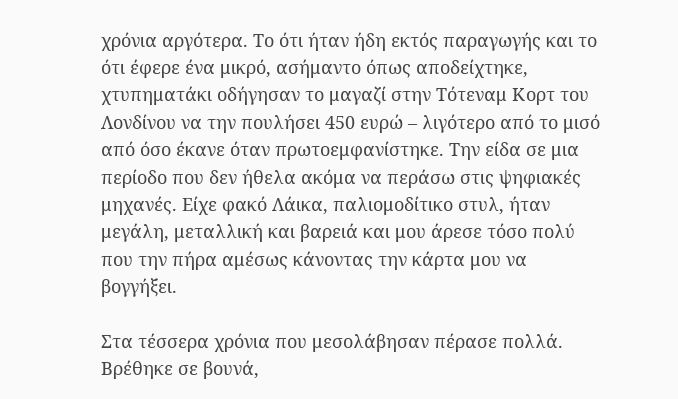χρόνια αργότερα. Το ότι ήταν ήδη εκτός παραγωγής και το ότι έφερε ένα μικρό, ασήμαντο όπως αποδείχτηκε, χτυπηματάκι οδήγησαν το μαγαζί στην Τότεναμ Κορτ του Λονδίνου να την πουλήσει 450 ευρώ – λιγότερο από το μισό από όσο έκανε όταν πρωτοεμφανίστηκε. Την είδα σε μια περίοδο που δεν ήθελα ακόμα να περάσω στις ψηφιακές μηχανές. Είχε φακό Λάικα, παλιομοδίτικο στυλ, ήταν μεγάλη, μεταλλική και βαρειά και μου άρεσε τόσο πολύ που την πήρα αμέσως κάνοντας την κάρτα μου να βογγήξει.

Στα τέσσερα χρόνια που μεσολάβησαν πέρασε πολλά. Βρέθηκε σε βουνά,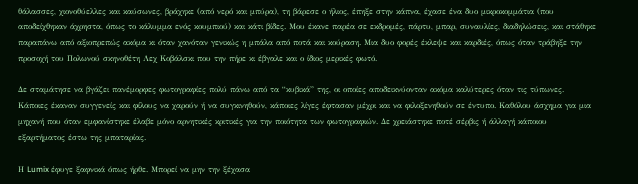θάλασσες, χιονοθύελλες και καύσωνες, βράχηκε (από νερό και μπύρα), τη βάρεσε ο ήλιος, έπηξε στην κάπνα, έχασε ένα δυο μικροκομμάτια (που αποδείχθηκαν άχρηστα, όπως το κάλυμμα ενός κουμπιού) και κάτι βίδες. Μου έκανε παρέα σε εκδρομές, πάρτυ, μπαρ, συναυλίες, διαδηλώσεις, και στάθηκε παραπάνω από αξιοπρεπώς ακόμα κι όταν χανόταν γενικώς η μπάλα από ποτά και κούραση. Μια δυο φορές έκλεψε και καρδιές, όπως όταν τράβηξε την προσοχή του Πολωνού σκηνοθέτη Λεχ Κοβάλσκι που την πήρε κι έβγαλε και ο ίδιος μερικές φωτό.

Δε σταμάτησε να βγάζει πανέμορφες φωτογραφίες πολύ πάνω από τα “κυβικά” της, οι οποίες αποδεικνύονταν ακόμα καλύτερες όταν τις τύπωνες. Κάποιες έκαναν συγγενείς και φίλους να χαρούν ή να συγκινηθούν, κάποιες λίγες έφτασαν μέχρι και να φιλοξενηθούν σε έντυπο. Καθόλου άσχημα για μια μηχανή που όταν εμφανίστηκε έλαβε μόνο αρνητικές κριτικές για την ποιότητα των φωτογραφιών. Δε χρειάστηκε ποτέ σέρβις ή άλλαγή κάποιου εξαρτήματος έστω της μπαταρίας.

Η Lumix έφυγε ξαφνικά όπως ήρθε. Μπορεί να μην την ξέχασα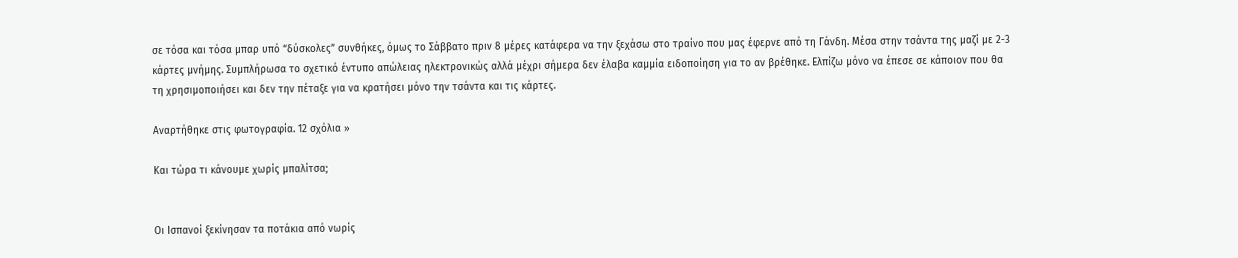σε τόσα και τόσα μπαρ υπό “δύσκολες” συνθήκες, όμως το Σάββατο πριν 8 μέρες κατάφερα να την ξεχάσω στο τραίνο που μας έφερνε από τη Γάνδη. Μέσα στην τσάντα της μαζί με 2-3 κάρτες μνήμης. Συμπλήρωσα το σχετικό έντυπο απώλειας ηλεκτρονικώς αλλά μέχρι σήμερα δεν έλαβα καμμία ειδοποίηση για το αν βρέθηκε. Ελπίζω μόνο να έπεσε σε κάποιον που θα τη χρησιμοποιήσει και δεν την πέταξε για να κρατήσει μόνο την τσάντα και τις κάρτες.

Αναρτήθηκε στις φωτογραφία. 12 σχόλια »

Και τώρα τι κάνουμε χωρίς μπαλίτσα;


Οι Ισπανοί ξεκίνησαν τα ποτάκια από νωρίς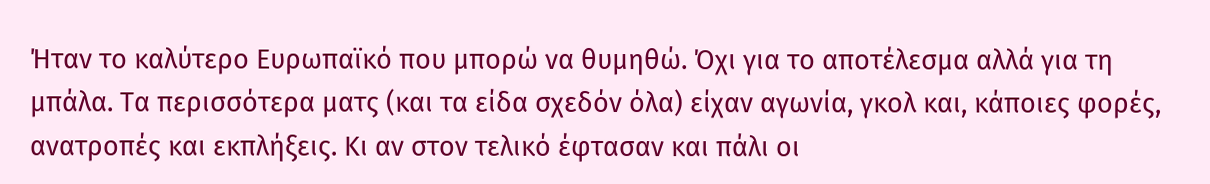Ήταν το καλύτερο Ευρωπαϊκό που μπορώ να θυμηθώ. Όχι για το αποτέλεσμα αλλά για τη μπάλα. Τα περισσότερα ματς (και τα είδα σχεδόν όλα) είχαν αγωνία, γκολ και, κάποιες φορές, ανατροπές και εκπλήξεις. Κι αν στον τελικό έφτασαν και πάλι οι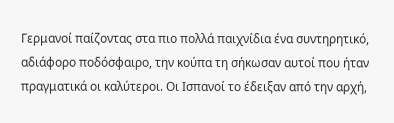Γερμανοί παίζοντας στα πιο πολλά παιχνίδια ένα συντηρητικό, αδιάφορο ποδόσφαιρο, την κούπα τη σήκωσαν αυτοί που ήταν πραγματικά οι καλύτεροι. Οι Ισπανοί το έδειξαν από την αρχή,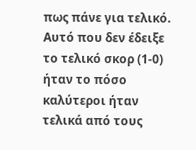πως πάνε για τελικό. Αυτό που δεν έδειξε το τελικό σκορ (1-0) ήταν το πόσο καλύτεροι ήταν τελικά από τους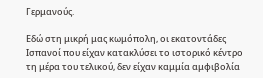Γερμανούς.

Εδώ στη μικρή μας κωμόπολη, οι εκατοντάδες Ισπανοί που είχαν κατακλύσει το ιστορικό κέντρο τη μέρα του τελικού, δεν είχαν καμμία αμφιβολία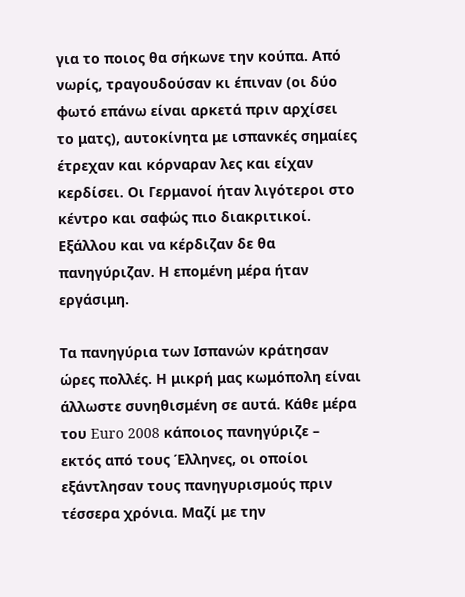για το ποιος θα σήκωνε την κούπα. Από νωρίς, τραγουδούσαν κι έπιναν (οι δύο φωτό επάνω είναι αρκετά πριν αρχίσει το ματς), αυτοκίνητα με ισπανκές σημαίες έτρεχαν και κόρναραν λες και είχαν κερδίσει. Οι Γερμανοί ήταν λιγότεροι στο κέντρο και σαφώς πιο διακριτικοί. Εξάλλου και να κέρδιζαν δε θα πανηγύριζαν. Η επομένη μέρα ήταν εργάσιμη.

Τα πανηγύρια των Ισπανών κράτησαν ώρες πολλές. Η μικρή μας κωμόπολη είναι άλλωστε συνηθισμένη σε αυτά. Κάθε μέρα του Euro 2008 κάποιος πανηγύριζε – εκτός από τους Έλληνες, οι οποίοι εξάντλησαν τους πανηγυρισμούς πριν τέσσερα χρόνια. Μαζί με την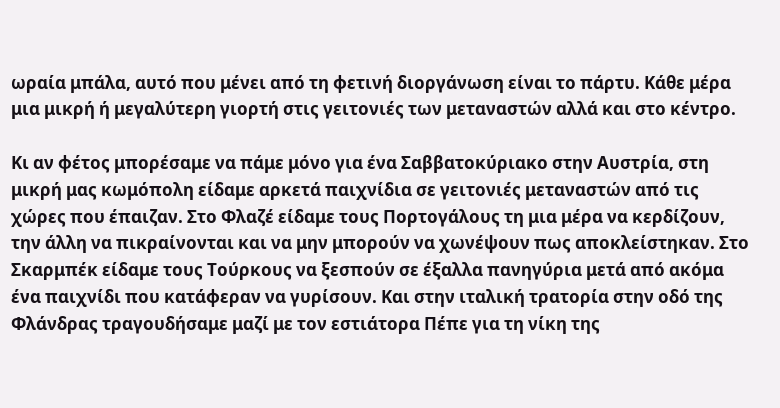ωραία μπάλα, αυτό που μένει από τη φετινή διοργάνωση είναι το πάρτυ. Κάθε μέρα μια μικρή ή μεγαλύτερη γιορτή στις γειτονιές των μεταναστών αλλά και στο κέντρο.

Κι αν φέτος μπορέσαμε να πάμε μόνο για ένα Σαββατοκύριακο στην Αυστρία, στη μικρή μας κωμόπολη είδαμε αρκετά παιχνίδια σε γειτονιές μεταναστών από τις χώρες που έπαιζαν. Στο Φλαζέ είδαμε τους Πορτογάλους τη μια μέρα να κερδίζουν, την άλλη να πικραίνονται και να μην μπορούν να χωνέψουν πως αποκλείστηκαν. Στο Σκαρμπέκ είδαμε τους Τούρκους να ξεσπούν σε έξαλλα πανηγύρια μετά από ακόμα ένα παιχνίδι που κατάφεραν να γυρίσουν. Και στην ιταλική τρατορία στην οδό της Φλάνδρας τραγουδήσαμε μαζί με τον εστιάτορα Πέπε για τη νίκη της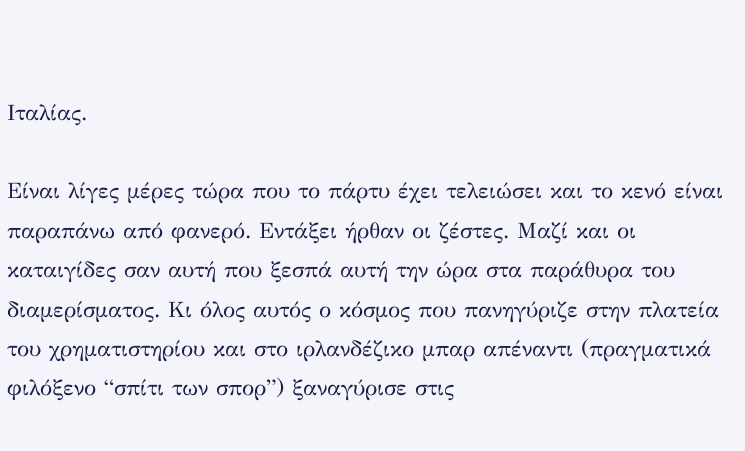Ιταλίας.

Είναι λίγες μέρες τώρα που το πάρτυ έχει τελειώσει και το κενό είναι παραπάνω από φανερό. Εντάξει ήρθαν οι ζέστες. Μαζί και οι καταιγίδες σαν αυτή που ξεσπά αυτή την ώρα στα παράθυρα του διαμερίσματος. Κι όλος αυτός ο κόσμος που πανηγύριζε στην πλατεία του χρηματιστηρίου και στο ιρλανδέζικο μπαρ απέναντι (πραγματικά φιλόξενο “σπίτι των σπορ”) ξαναγύρισε στις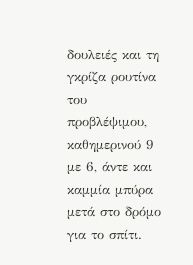δουλειές και τη γκρίζα ρουτίνα του προβλέψιμου, καθημερινού 9 με 6, άντε και καμμία μπύρα μετά στο δρόμο για το σπίτι.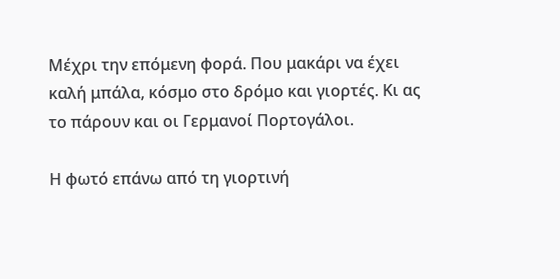Μέχρι την επόμενη φορά. Που μακάρι να έχει καλή μπάλα, κόσμο στο δρόμο και γιορτές. Κι ας το πάρουν και οι Γερμανοί Πορτογάλοι.

Η φωτό επάνω από τη γιορτινή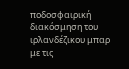ποδοσφαιρική διακόσμηση του ιρλανδέζικου μπαρ με τις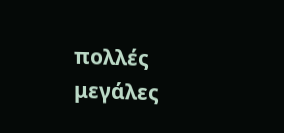πολλές μεγάλες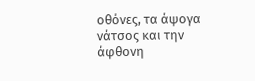οθόνες, τα άψογα νάτσος και την άφθονη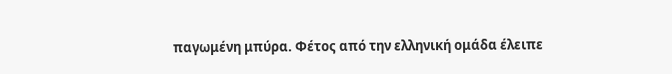παγωμένη μπύρα. Φέτος από την ελληνική ομάδα έλειπε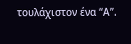τουλάχιστον ένα “Α”.